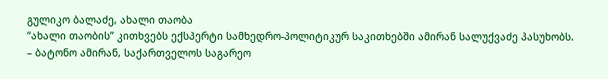გულიკო ბალაძე, ახალი თაობა
“ახალი თაობის” კითხვებს ექსპერტი სამხედრო-პოლიტიკურ საკითხებში ამირან სალუქვაძე პასუხობს.
– ბატონო ამირან, საქართველოს საგარეო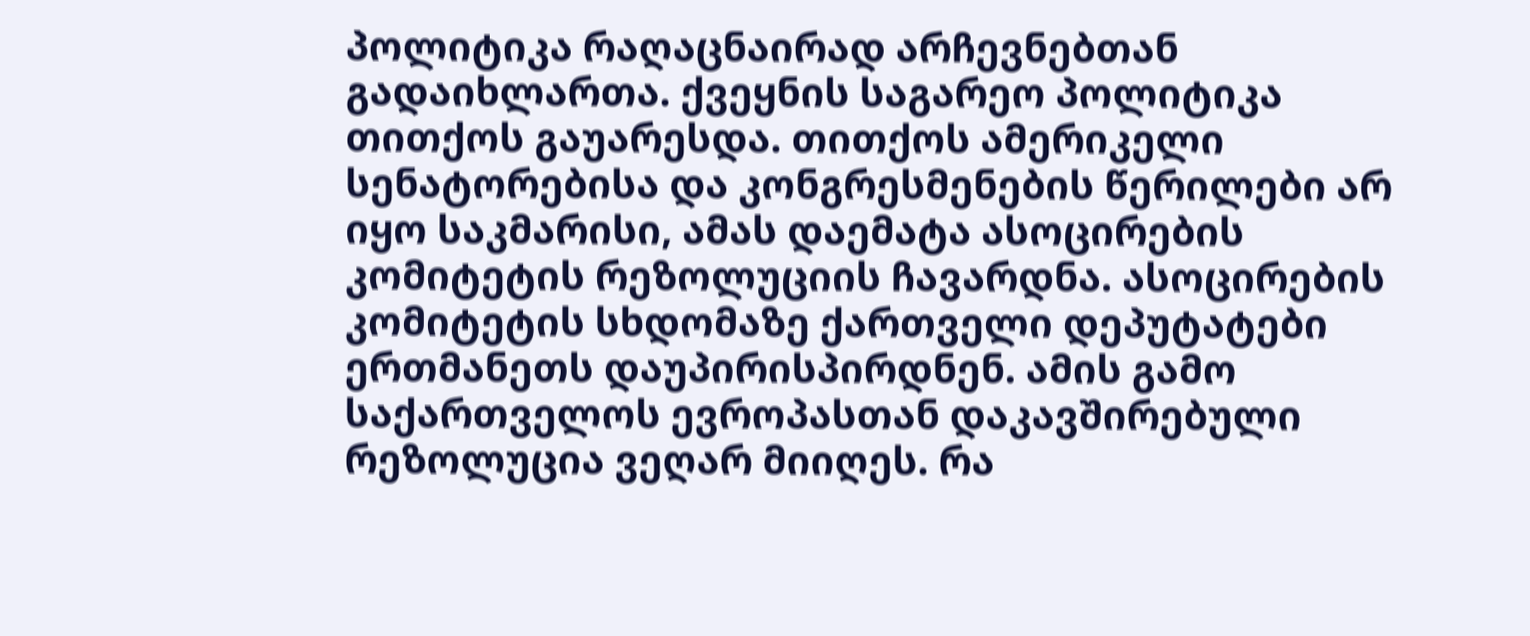პოლიტიკა რაღაცნაირად არჩევნებთან გადაიხლართა. ქვეყნის საგარეო პოლიტიკა თითქოს გაუარესდა. თითქოს ამერიკელი სენატორებისა და კონგრესმენების წერილები არ იყო საკმარისი, ამას დაემატა ასოცირების კომიტეტის რეზოლუციის ჩავარდნა. ასოცირების კომიტეტის სხდომაზე ქართველი დეპუტატები ერთმანეთს დაუპირისპირდნენ. ამის გამო საქართველოს ევროპასთან დაკავშირებული რეზოლუცია ვეღარ მიიღეს. რა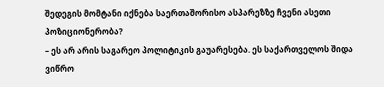შედეგის მომტანი იქნება საერთაშორისო ასპარეზზე ჩვენი ასეთი პოზიციონერობა?
– ეს არ არის საგარეო პოლიტიკის გაუარესება. ეს საქართველოს შიდა ვიწრო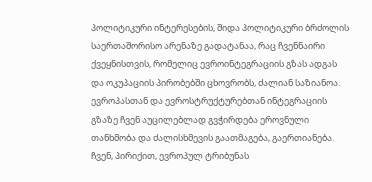პოლიტიკური ინტერესების, შიდა პოლიტიკური ბრძოლის საერთაშორისო არენაზე გადატანაა, რაც ჩვენნაირი ქვეყნისთვის, რომელიც ევროინტეგრაციის გზას ადგას და ოკუპაციის პირობებში ცხოვრობს, ძალიან საზიანოა.
ევროპასთან და ევროსტრუქტურებთან ინტეგრაციის გზაზე ჩვენ აუცილებლად გვჭირდება ეროვნული თანხმობა და ძალისხმევის გაათმაგება, გაერთიანება. ჩვენ, პირიქით, ევროპულ ტრიბუნას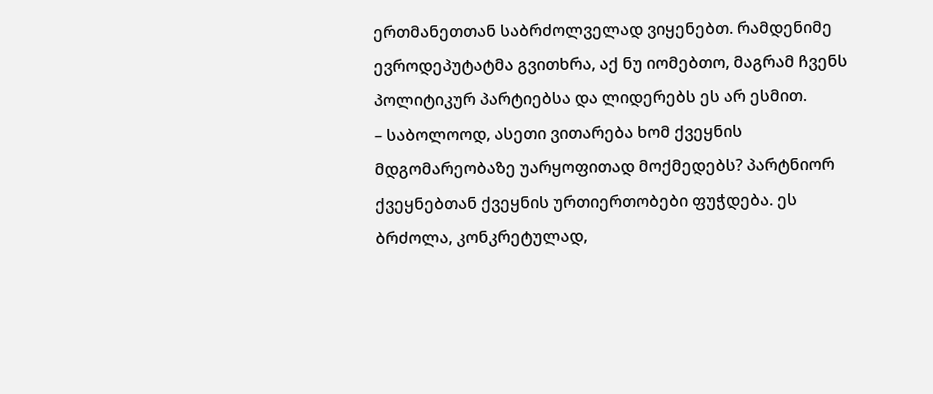ერთმანეთთან საბრძოლველად ვიყენებთ. რამდენიმე ევროდეპუტატმა გვითხრა, აქ ნუ იომებთო, მაგრამ ჩვენს პოლიტიკურ პარტიებსა და ლიდერებს ეს არ ესმით.
– საბოლოოდ, ასეთი ვითარება ხომ ქვეყნის მდგომარეობაზე უარყოფითად მოქმედებს? პარტნიორ ქვეყნებთან ქვეყნის ურთიერთობები ფუჭდება. ეს ბრძოლა, კონკრეტულად,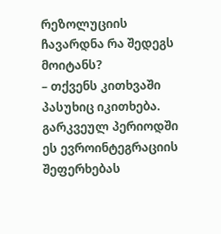რეზოლუციის ჩავარდნა რა შედეგს მოიტანს?
– თქვენს კითხვაში პასუხიც იკითხება. გარკვეულ პერიოდში ეს ევროინტეგრაციის შეფერხებას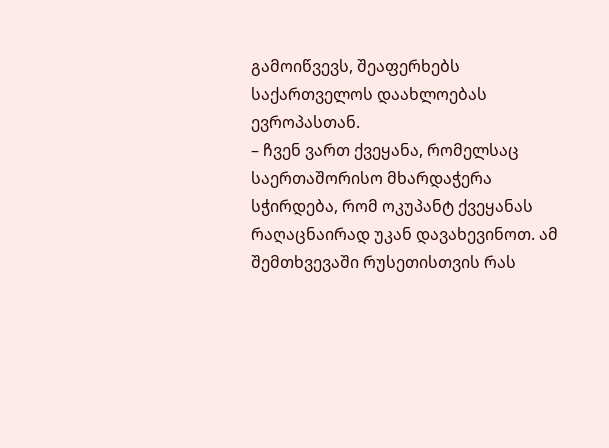გამოიწვევს, შეაფერხებს საქართველოს დაახლოებას ევროპასთან.
– ჩვენ ვართ ქვეყანა, რომელსაც საერთაშორისო მხარდაჭერა სჭირდება, რომ ოკუპანტ ქვეყანას რაღაცნაირად უკან დავახევინოთ. ამ შემთხვევაში რუსეთისთვის რას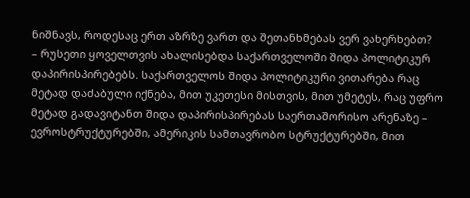ნიშნავს, როდესაც ერთ აზრზე ვართ და შეთანხმებას ვერ ვახერხებთ?
– რუსეთი ყოველთვის ახალისებდა საქართველოში შიდა პოლიტიკურ დაპირისპირებებს. საქართველოს შიდა პოლიტიკური ვითარება რაც მეტად დაძაბული იქნება, მით უკეთესი მისთვის, მით უმეტეს, რაც უფრო მეტად გადავიტანთ შიდა დაპირისპირებას საერთაშორისო არენაზე – ევროსტრუქტურებში, ამერიკის სამთავრობო სტრუქტურებში, მით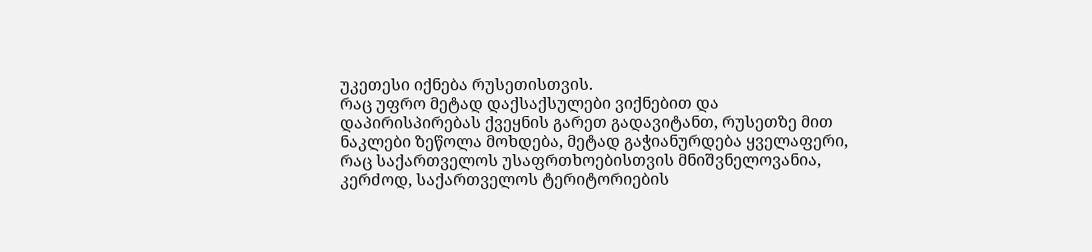უკეთესი იქნება რუსეთისთვის.
რაც უფრო მეტად დაქსაქსულები ვიქნებით და დაპირისპირებას ქვეყნის გარეთ გადავიტანთ, რუსეთზე მით ნაკლები ზეწოლა მოხდება, მეტად გაჭიანურდება ყველაფერი, რაც საქართველოს უსაფრთხოებისთვის მნიშვნელოვანია, კერძოდ, საქართველოს ტერიტორიების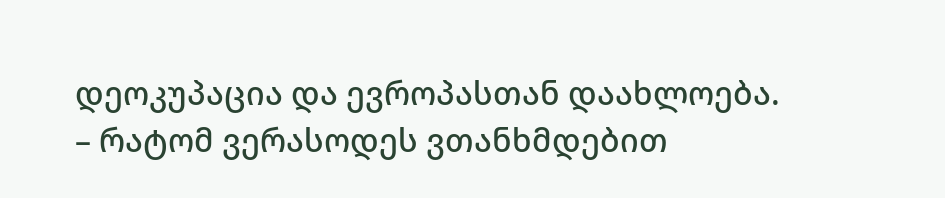დეოკუპაცია და ევროპასთან დაახლოება.
– რატომ ვერასოდეს ვთანხმდებით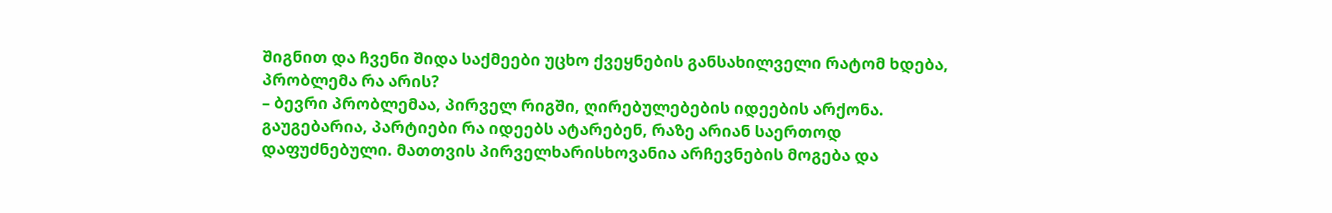შიგნით და ჩვენი შიდა საქმეები უცხო ქვეყნების განსახილველი რატომ ხდება, პრობლემა რა არის?
– ბევრი პრობლემაა, პირველ რიგში, ღირებულებების იდეების არქონა. გაუგებარია, პარტიები რა იდეებს ატარებენ, რაზე არიან საერთოდ დაფუძნებული. მათთვის პირველხარისხოვანია არჩევნების მოგება და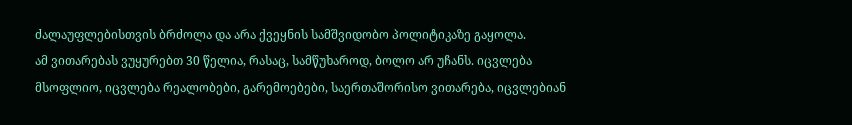ძალაუფლებისთვის ბრძოლა და არა ქვეყნის სამშვიდობო პოლიტიკაზე გაყოლა.
ამ ვითარებას ვუყურებთ 30 წელია, რასაც, სამწუხაროდ, ბოლო არ უჩანს. იცვლება მსოფლიო, იცვლება რეალობები, გარემოებები, საერთაშორისო ვითარება, იცვლებიან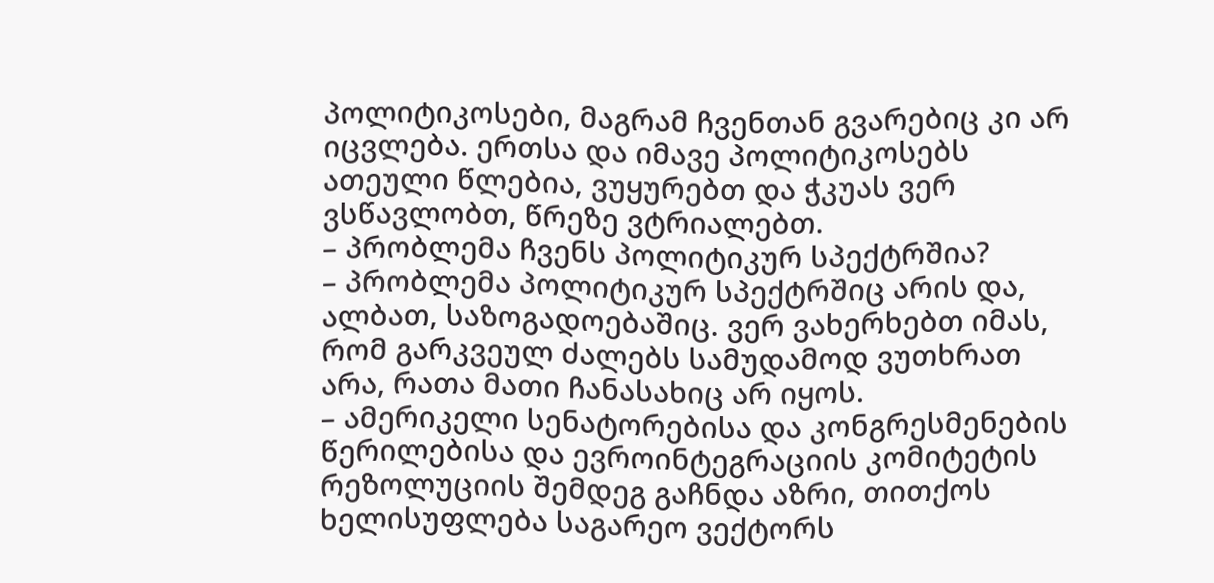პოლიტიკოსები, მაგრამ ჩვენთან გვარებიც კი არ იცვლება. ერთსა და იმავე პოლიტიკოსებს ათეული წლებია, ვუყურებთ და ჭკუას ვერ ვსწავლობთ, წრეზე ვტრიალებთ.
– პრობლემა ჩვენს პოლიტიკურ სპექტრშია?
– პრობლემა პოლიტიკურ სპექტრშიც არის და, ალბათ, საზოგადოებაშიც. ვერ ვახერხებთ იმას, რომ გარკვეულ ძალებს სამუდამოდ ვუთხრათ არა, რათა მათი ჩანასახიც არ იყოს.
– ამერიკელი სენატორებისა და კონგრესმენების წერილებისა და ევროინტეგრაციის კომიტეტის რეზოლუციის შემდეგ გაჩნდა აზრი, თითქოს ხელისუფლება საგარეო ვექტორს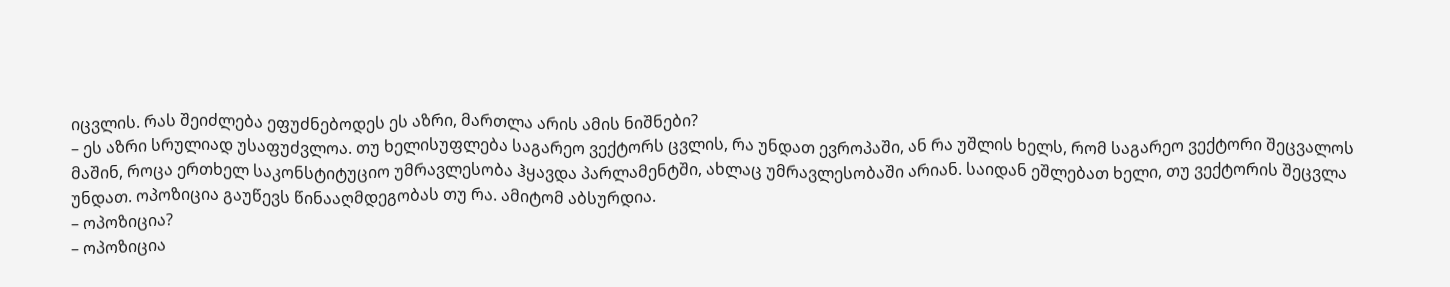იცვლის. რას შეიძლება ეფუძნებოდეს ეს აზრი, მართლა არის ამის ნიშნები?
– ეს აზრი სრულიად უსაფუძვლოა. თუ ხელისუფლება საგარეო ვექტორს ცვლის, რა უნდათ ევროპაში, ან რა უშლის ხელს, რომ საგარეო ვექტორი შეცვალოს მაშინ, როცა ერთხელ საკონსტიტუციო უმრავლესობა ჰყავდა პარლამენტში, ახლაც უმრავლესობაში არიან. საიდან ეშლებათ ხელი, თუ ვექტორის შეცვლა უნდათ. ოპოზიცია გაუწევს წინააღმდეგობას თუ რა. ამიტომ აბსურდია.
– ოპოზიცია?
– ოპოზიცია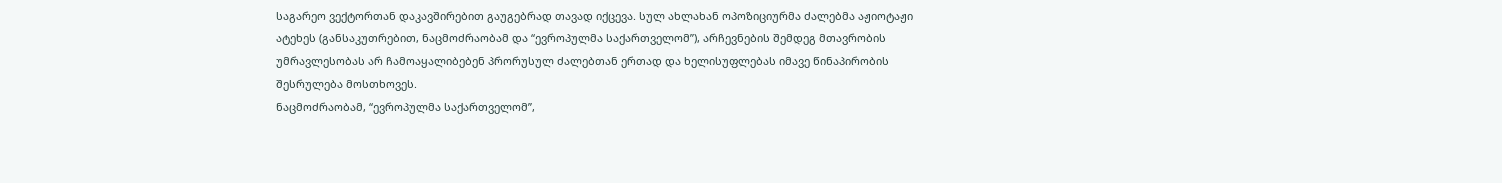საგარეო ვექტორთან დაკავშირებით გაუგებრად თავად იქცევა. სულ ახლახან ოპოზიციურმა ძალებმა აჟიოტაჟი ატეხეს (განსაკუთრებით, ნაცმოძრაობამ და “ევროპულმა საქართველომ”), არჩევნების შემდეგ მთავრობის უმრავლესობას არ ჩამოაყალიბებენ პრორუსულ ძალებთან ერთად და ხელისუფლებას იმავე წინაპირობის შესრულება მოსთხოვეს.
ნაცმოძრაობამ, “ევროპულმა საქართველომ”,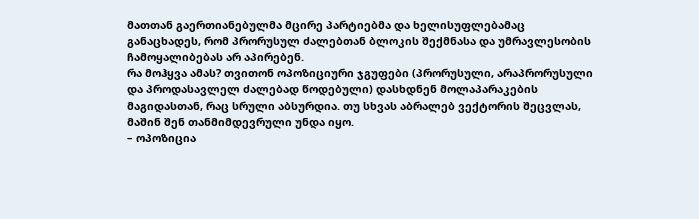მათთან გაერთიანებულმა მცირე პარტიებმა და ხელისუფლებამაც განაცხადეს, რომ პრორუსულ ძალებთან ბლოკის შექმნასა და უმრავლესობის ჩამოყალიბებას არ აპირებენ.
რა მოჰყვა ამას? თვითონ ოპოზიციური ჯგუფები (პრორუსული, არაპრორუსული და პროდასავლელ ძალებად წოდებული) დასხდნენ მოლაპარაკების მაგიდასთან, რაც სრული აბსურდია. თუ სხვას აბრალებ ვექტორის შეცვლას, მაშინ შენ თანმიმდევრული უნდა იყო.
– ოპოზიცია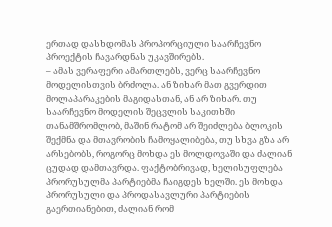ერთად დასხდომას პროპორციული საარჩევნო პროექტის ჩავარდნას უკავშირებს.
– ამას ვერაფერი ამართლებს, ვერც საარჩევნო მოდელისთვის ბრძოლა. ან ზიხარ მათ გვერდით მოლაპარაკების მაგიდასთან, ან არ ზიხარ. თუ საარჩევნო მოდელის შეცვლის საკითხში თანამშრომლობ, მაშინ რატომ არ შეიძლება ბლოკის შექმნა და მთავრობის ჩამოყალიბება, თუ სხვა გზა არ არსებობს, როგორც მოხდა ეს მოლდოვაში და ძალიან ცუდად დამთავრდა. ფაქტობრივად, ხელისუფლება პრორუსულმა პარტიებმა ჩაიგდეს ხელში. ეს მოხდა პრორუსული და პროდასავლური პარტიების გაერთიანებით, ძალიან რომ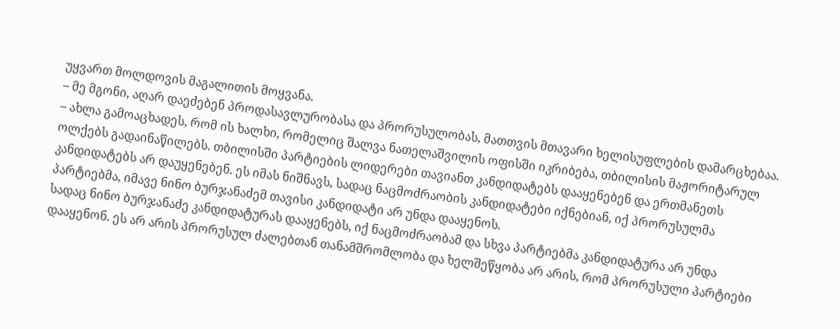უყვართ მოლდოვის მაგალითის მოყვანა.
– მე მგონი, აღარ დაეძებენ პროდასავლურობასა და პრორუსულობას, მათთვის მთავარი ხელისუფლების დამარცხებაა.
– ახლა გამოაცხადეს, რომ ის ხალხი, რომელიც შალვა ნათელაშვილის ოფისში იკრიბება, თბილისის მაჟორიტარულ ოლქებს გადაინაწილებს. თბილისში პარტიების ლიდერები თავიანთ კანდიდატებს დააყენებენ და ერთმანეთს კანდიდატებს არ დაუყენებენ. ეს იმას ნიშნავს, სადაც ნაცმოძრაობის კანდიდატები იქნებიან, იქ პრორუსულმა პარტიებმა, იმავე ნინო ბურჯანაძემ თავისი კანდიდატი არ უნდა დააყენოს.
სადაც ნინო ბურჯანაძე კანდიდატურას დააყენებს, იქ ნაცმოძრაობამ და სხვა პარტიებმა კანდიდატურა არ უნდა დააყენონ. ეს არ არის პრორუსულ ძალებთან თანამშრომლობა და ხელშეწყობა არ არის, რომ პრორუსული პარტიები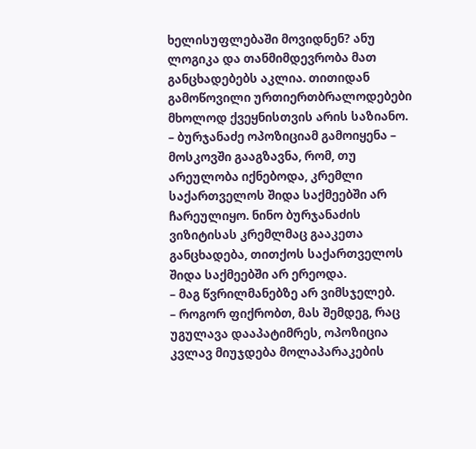ხელისუფლებაში მოვიდნენ? ანუ ლოგიკა და თანმიმდევრობა მათ განცხადებებს აკლია. თითიდან გამოწოვილი ურთიერთბრალოდებები მხოლოდ ქვეყნისთვის არის საზიანო.
– ბურჯანაძე ოპოზიციამ გამოიყენა – მოსკოვში გააგზავნა, რომ, თუ არეულობა იქნებოდა, კრემლი საქართველოს შიდა საქმეებში არ ჩარეულიყო. ნინო ბურჯანაძის ვიზიტისას კრემლმაც გააკეთა განცხადება, თითქოს საქართველოს შიდა საქმეებში არ ერეოდა.
– მაგ წვრილმანებზე არ ვიმსჯელებ.
– როგორ ფიქრობთ, მას შემდეგ, რაც უგულავა დააპატიმრეს, ოპოზიცია კვლავ მიუჯდება მოლაპარაკების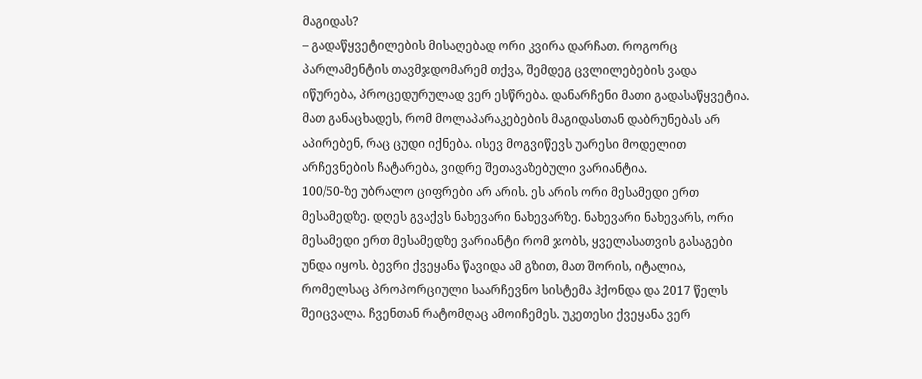მაგიდას?
– გადაწყვეტილების მისაღებად ორი კვირა დარჩათ. როგორც პარლამენტის თავმჯდომარემ თქვა, შემდეგ ცვლილებების ვადა იწურება, პროცედურულად ვერ ესწრება. დანარჩენი მათი გადასაწყვეტია. მათ განაცხადეს, რომ მოლაპარაკებების მაგიდასთან დაბრუნებას არ აპირებენ, რაც ცუდი იქნება. ისევ მოგვიწევს უარესი მოდელით არჩევნების ჩატარება, ვიდრე შეთავაზებული ვარიანტია.
100/50-ზე უბრალო ციფრები არ არის. ეს არის ორი მესამედი ერთ მესამედზე. დღეს გვაქვს ნახევარი ნახევარზე. ნახევარი ნახევარს, ორი მესამედი ერთ მესამედზე ვარიანტი რომ ჯობს, ყველასათვის გასაგები უნდა იყოს. ბევრი ქვეყანა წავიდა ამ გზით, მათ შორის, იტალია, რომელსაც პროპორციული საარჩევნო სისტემა ჰქონდა და 2017 წელს შეიცვალა. ჩვენთან რატომღაც ამოიჩემეს. უკეთესი ქვეყანა ვერ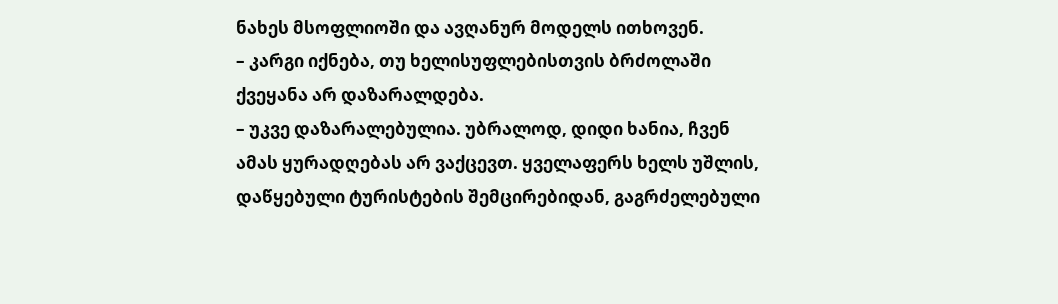ნახეს მსოფლიოში და ავღანურ მოდელს ითხოვენ.
– კარგი იქნება, თუ ხელისუფლებისთვის ბრძოლაში ქვეყანა არ დაზარალდება.
– უკვე დაზარალებულია. უბრალოდ, დიდი ხანია, ჩვენ ამას ყურადღებას არ ვაქცევთ. ყველაფერს ხელს უშლის, დაწყებული ტურისტების შემცირებიდან, გაგრძელებული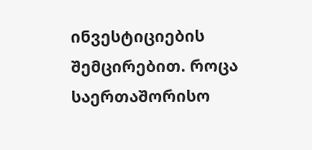ინვესტიციების შემცირებით. როცა საერთაშორისო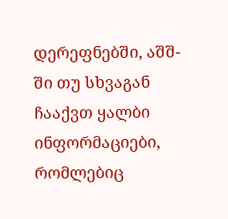დერეფნებში, აშშ-ში თუ სხვაგან ჩააქვთ ყალბი ინფორმაციები, რომლებიც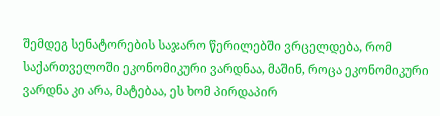შემდეგ სენატორების საჯარო წერილებში ვრცელდება, რომ საქართველოში ეკონომიკური ვარდნაა, მაშინ, როცა ეკონომიკური ვარდნა კი არა, მატებაა, ეს ხომ პირდაპირ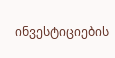ინვესტიციების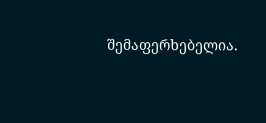შემაფერხებელია.